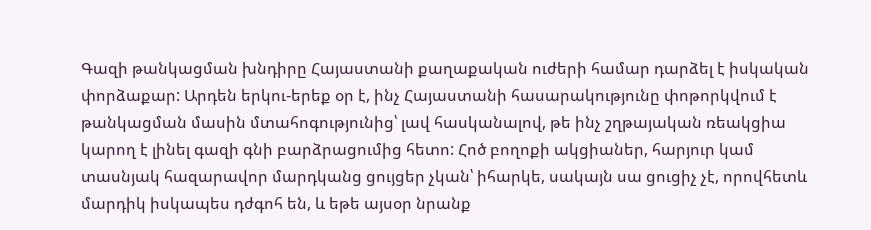Գազի թանկացման խնդիրը Հայաստանի քաղաքական ուժերի համար դարձել է իսկական փորձաքար: Արդեն երկու-երեք օր է, ինչ Հայաստանի հասարակությունը փոթորկվում է թանկացման մասին մտահոգությունից՝ լավ հասկանալով, թե ինչ շղթայական ռեակցիա կարող է լինել գազի գնի բարձրացումից հետո: Հոծ բողոքի ակցիաներ, հարյուր կամ տասնյակ հազարավոր մարդկանց ցույցեր չկան՝ իհարկե, սակայն սա ցուցիչ չէ, որովհետև մարդիկ իսկապես դժգոհ են, և եթե այսօր նրանք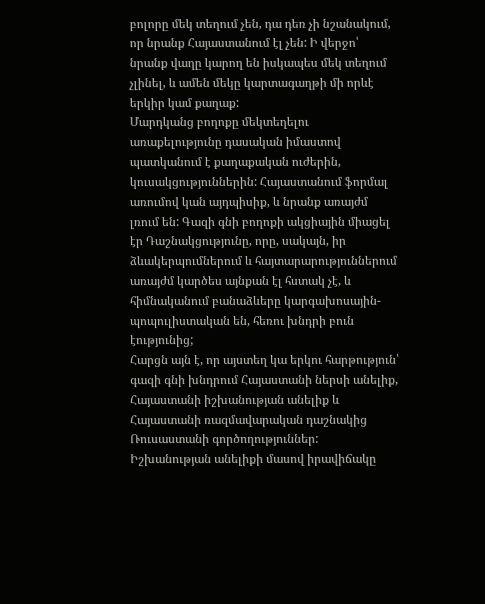բոլորը մեկ տեղում չեն, դա դեռ չի նշանակում, որ նրանք Հայաստանում էլ չեն: Ի վերջո՝ նրանք վաղը կարող են իսկապես մեկ տեղում չլինել, և ամեն մեկը կարտագաղթի մի որևէ երկիր կամ քաղաք:
Մարդկանց բողոքը մեկտեղելու առաքելությունը դասական իմաստով պատկանում է քաղաքական ուժերին, կուսակցություններին: Հայաստանում ֆորմալ առումով կան այդպիսիք, և նրանք առայժմ լռում են: Գազի գնի բողոքի ակցիային միացել էր Դաշնակցությունը, որը, սակայն, իր ձևակերպումներում և հայտարարություններում առայժմ կարծես այնքան էլ հստակ չէ, և հիմնականում բանաձևերը կարգախոսային-պոպուլիստական են, հեռու խնդրի բուն էությունից;
Հարցն այն է, որ այստեղ կա երկու հարթություն՝ գազի գնի խնդրում Հայաստանի ներսի անելիք, Հայաստանի իշխանության անելիք և Հայաստանի ռազմավարական դաշնակից Ռուսաստանի գործողություններ: Իշխանության անելիքի մասով իրավիճակը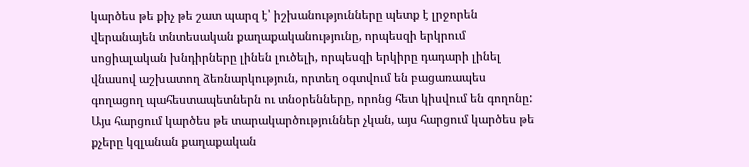կարծես թե քիչ թե շատ պարզ է՝ իշխանությունները պետք է լրջորեն վերանայեն տնտեսական քաղաքականությունը, որպեսզի երկրում սոցիալական խնդիրները լինեն լուծելի, որպեսզի երկիրը դադարի լինել վնասով աշխատող ձեռնարկություն, որտեղ օգտվում են բացառապես գողացող պահեստապետներն ու տնօրենները, որոնց հետ կիսվում են գողոնը:
Այս հարցում կարծես թե տարակարծություններ չկան, այս հարցում կարծես թե քչերը կզլանան քաղաքական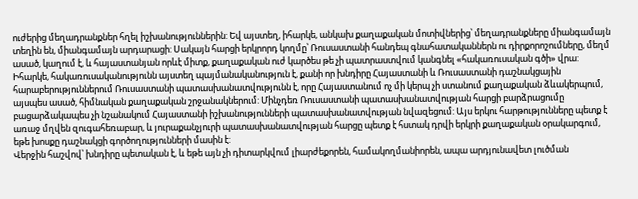ուժերից մեղադրանքներ հղել իշխանություններին: Եվ այստեղ, իհարկե, անկախ քաղաքական մոտիվներից՝ մեղադրանքները միանգամայն տեղին են, միանգամայն արդարացի: Սակայն հարցի երկրորդ կողմը՝ Ռուսաստանի հանդեպ գնահատականներն ու դիրքորոշումները, մեղմ ասած, կաղում է, և հայաստանյան որևէ միտք, քաղաքական ուժ կարծես թե չի պատրաստվում կանգնել «հակառուսական գծի» վրա:
Իհարկե, հակառուսականությունն այստեղ պայմանականություն է, քանի որ խնդիրը Հայաստանի և Ռուսաստանի դաշնակցային հարաբերություններում Ռուսաստանի պատասխանատվությունն է, որը Հայաստանում ոչ մի կերպ չի ստանում քաղաքական ձևակերպում, այսպես ասած, հիմնական քաղաքական շրջանակներում: Մինչդեռ Ռուսաստանի պատասխանատվության հարցի բարձրացումը բացարձակապես չի նշանակում Հայաստանի իշխանությունների պատասխանատվության նվազեցում: Այս երկու հարթությունները պետք է առաջ մղվեն զուգահեռաբար, և յուրաքանչյուրի պատասխանատվության հարցը պետք է հստակ դրվի երկրի քաղաքական օրակարգում, եթե խոսքը դաշնակցի գործողությունների մասին է:
Վերջին հաշվով՝ խնդիրը պետական է, և եթե այն չի դիտարկվում լիարժեքորեն, համակողմանիորեն, ապա արդյունավետ լուծման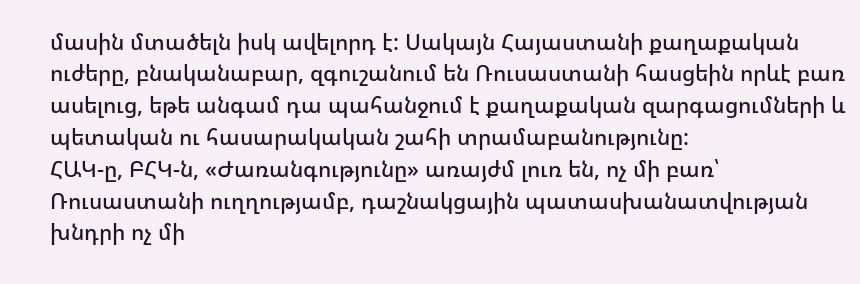մասին մտածելն իսկ ավելորդ է: Սակայն Հայաստանի քաղաքական ուժերը, բնականաբար, զգուշանում են Ռուսաստանի հասցեին որևէ բառ ասելուց, եթե անգամ դա պահանջում է քաղաքական զարգացումների և պետական ու հասարակական շահի տրամաբանությունը:
ՀԱԿ-ը, ԲՀԿ-ն, «Ժառանգությունը» առայժմ լուռ են, ոչ մի բառ՝ Ռուսաստանի ուղղությամբ, դաշնակցային պատասխանատվության խնդրի ոչ մի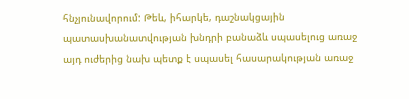հնչյունավորում: Թեև, իհարկե, դաշնակցային պատասխանատվության խնդրի բանաձև սպասելուց առաջ այդ ուժերից նախ պետք է սպասել հասարակության առաջ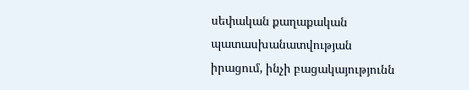սեփական քաղաքական պատասխանատվության իրացում, ինչի բացակայությունն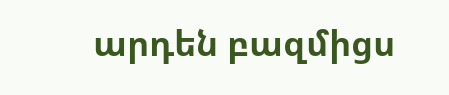արդեն բազմիցս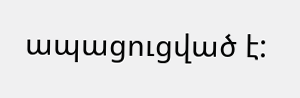ապացուցված է: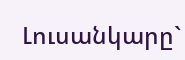Լուսանկարը`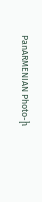PanARMENIAN Photo-ի